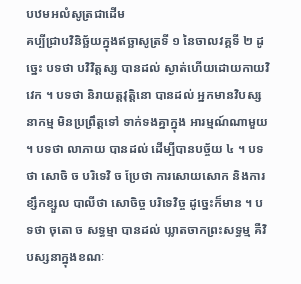បឋមអលំសូត្រជាដើម
គប្បីជ្រាបវិនិច្ឆ័យក្នុងឥច្ឆាសូត្រទី ១ នៃចាលវគ្គទី ២ ដូច្នេះ បទថា បវិវិត្តស្ស បានដល់ ស្ងាត់ហើយដោយកាយវិវេក ។ បទថា និរាយត្តវុត្តិនោ បានដល់ អ្នកមានវិបស្សនាកម្ម មិនប្រព្រឹត្តទៅ ទាក់ទងគ្នាក្នុង អារម្មណ៍ណាមួយ ។ បទថា លាភាយ បានដល់ ដើម្បីបានបច្ច័យ ៤ ។ បទថា សោចិ ច បរិទេវិ ច ប្រែថា ការសោយសោក និងការខ្សឹកខ្សួល បាលីថា សោចិច្ច បរិទេវិច្ច ដូច្នេះក៏មាន ។ បទថា ចុតោ ច សទ្ធម្មា បានដល់ ឃ្លាតចាកព្រះសទ្ធម្ម គឺវិបស្សនាក្នុងខណៈ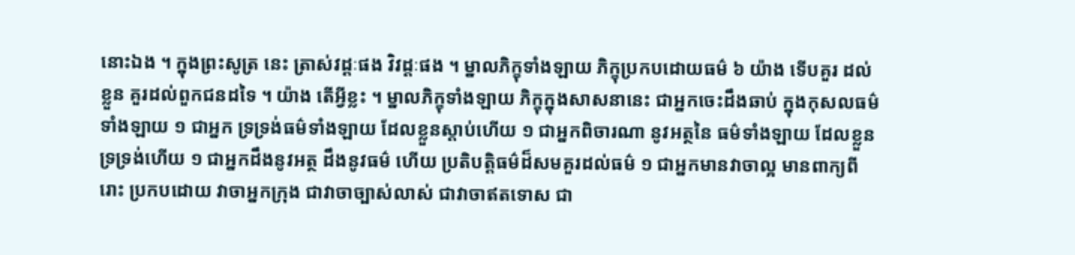នោះឯង ។ ក្នុងព្រះសូត្រ នេះ ត្រាស់វដ្តៈផង វិវដ្តៈផង ។ ម្នាលភិក្ខុទាំងឡាយ ភិក្ខុប្រកបដោយធម៌ ៦ យ៉ាង ទើបគួរ ដល់ខ្លួន គួរដល់ពួកជនដទៃ ។ យ៉ាង តើអ្វីខ្លះ ។ ម្នាលភិក្ខុទាំងឡាយ ភិក្ខុក្នុងសាសនានេះ ជាអ្នកចេះដឹងឆាប់ ក្នុងកុសលធម៌ទាំងឡាយ ១ ជាអ្នក ទ្រទ្រង់ធម៌ទាំងឡាយ ដែលខ្លួនស្តាប់ហើយ ១ ជាអ្នកពិចារណា នូវអត្ថនៃ ធម៌ទាំងឡាយ ដែលខ្លួនទ្រទ្រង់ហើយ ១ ជាអ្នកដឹងនូវអត្ថ ដឹងនូវធម៌ ហើយ ប្រតិបត្តិធម៌ដ៏សមគួរដល់ធម៌ ១ ជាអ្នកមានវាចាល្អ មានពាក្យពីរោះ ប្រកបដោយ វាចាអ្នកក្រុង ជាវាចាច្បាស់លាស់ ជាវាចាឥតទោស ជា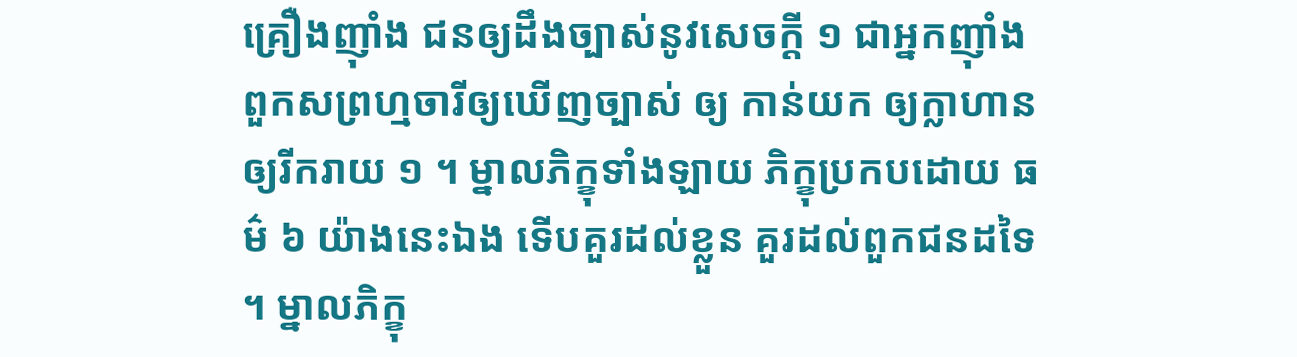គ្រឿងញ៉ាំង ជនឲ្យដឹងច្បាស់នូវសេចក្តី ១ ជាអ្នកញ៉ាំងពួកសព្រហ្មចារីឲ្យឃើញច្បាស់ ឲ្យ កាន់យក ឲ្យក្លាហាន ឲ្យរីករាយ ១ ។ ម្នាលភិក្ខុទាំងឡាយ ភិក្ខុប្រកបដោយ ធម៌ ៦ យ៉ាងនេះឯង ទើបគួរដល់ខ្លួន គួរដល់ពួកជនដទៃ ។ ម្នាលភិក្ខុ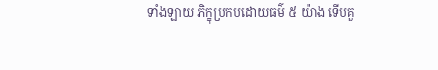ទាំងឡាយ ភិក្ខុប្រកបដោយធម៌ ៥ យ៉ាង ទើបគួ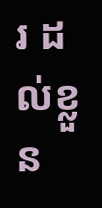រ ដល់ខ្លួន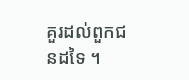គួរដល់ពួកជនដទៃ ។